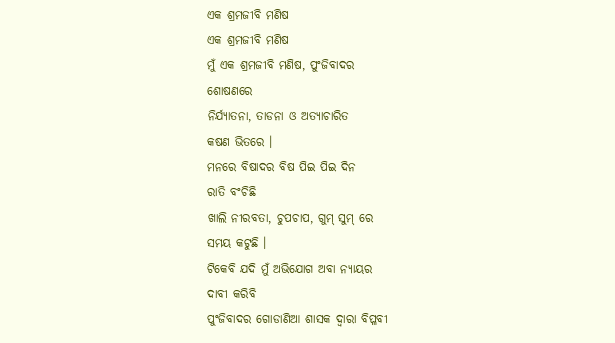ଏକ ଶ୍ରମଜୀବି ମଣିଷ
ଏକ ଶ୍ରମଜୀବି ମଣିଷ
ମୁଁ ଏକ ଶ୍ରମଜୀବି ମଣିଷ, ପୁଂଜିବାଦର
ଶୋଷଣରେ
ନିର୍ଯ୍ୟାତନା, ତାଡନା ଓ ଅତ୍ୟାଚାରିତ
କଷଣ ଭିତରେ ।
ମନରେ ବିଷାଦର ବିଷ ପିଇ ପିଇ ଦିନ
ରାତି ବଂଚିଛି
ଖାଲି ନୀରବତା, ଚୁପଚାପ, ଗୁମ୍ ସୁମ୍ ରେ
ସମୟ କଟୁଛି ।
ଟିକେବି ଯଦି ମୁଁ ଅଭିଯୋଗ ଅବା ନ୍ୟାୟର
ଦାବୀ କରିବି
ପୁଂଜିବାଦର ଗୋଡାଣିଆ ଶାସକ ଦ୍ୱାରା ବିପ୍ଳବୀ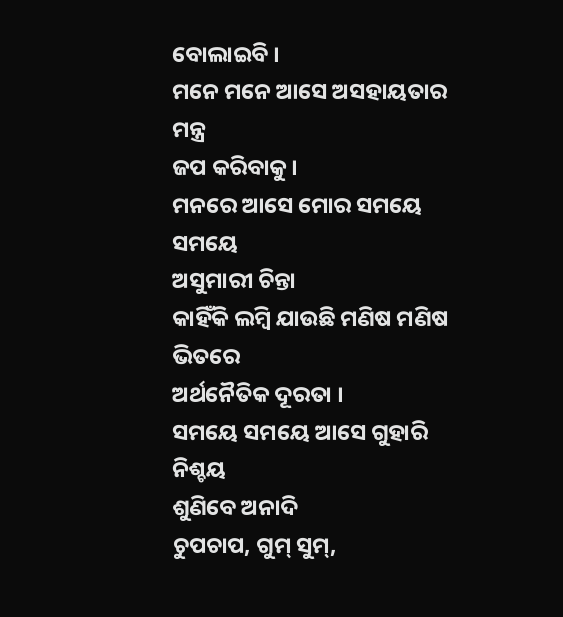ବୋଲାଇବି ।
ମନେ ମନେ ଆସେ ଅସହାୟତାର ମନ୍ତ୍ର
ଜପ କରିବାକୁ ।
ମନରେ ଆସେ ମୋର ସମୟେ ସମୟେ
ଅସୁମାରୀ ଚିନ୍ତା
କାହିଁକି ଲମ୍ବି ଯାଉଛି ମଣିଷ ମଣିଷ ଭିତରେ
ଅର୍ଥନୈତିକ ଦୂରତା ।
ସମୟେ ସମୟେ ଆସେ ଗୁହାରି ନିଶ୍ଚୟ
ଶୁଣିବେ ଅନାଦି
ଚୁପଚାପ, ଗୁମ୍ ସୁମ୍,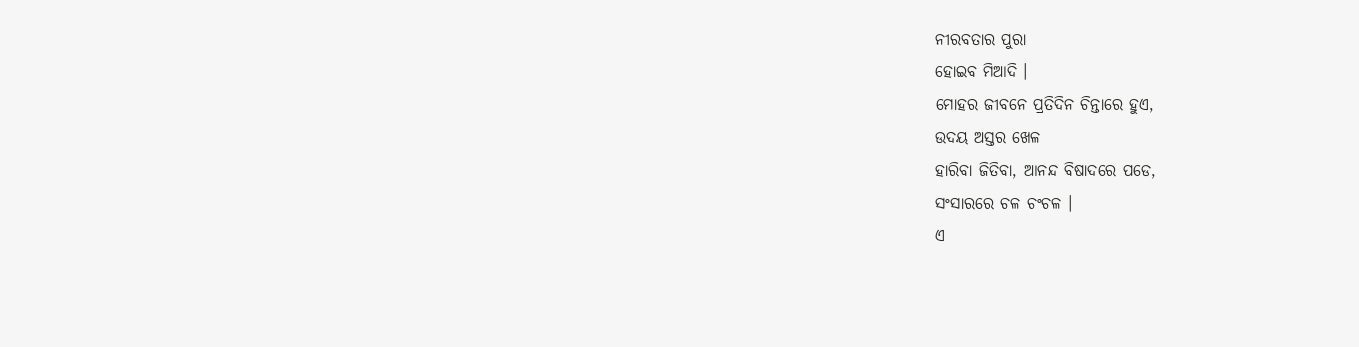ନୀରବତାର ପୁରା
ହୋଇବ ମିଆଦି ।
ମୋହର ଜୀବନେ ପ୍ରତିଦିନ ଚିନ୍ତାରେ ହୁଏ,
ଉଦୟ ଅସ୍ତର ଖେଳ
ହାରିବା ଜିତିବା, ଆନନ୍ଦ ବିଷାଦରେ ପଡେ,
ସଂସାରରେ ଚଳ ଚଂଚଳ ।
ଏ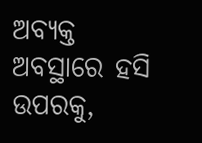ଅବ୍ୟକ୍ତ ଅବସ୍ଥାରେ ହସି ଉପରକୁ,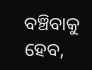ବଞ୍ଚିବାକୁ
ହେବ,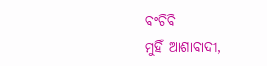ବଂଚିବି
ମୁହିଁ ଆଶାବାଦୀ,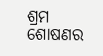ଶ୍ରମ ଶୋଷଣର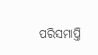ପରିସମାପ୍ତି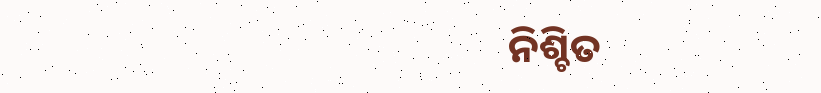ନିଶ୍ଚିତ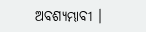ଅବଶ୍ୟମ୍ଭାବୀ ।